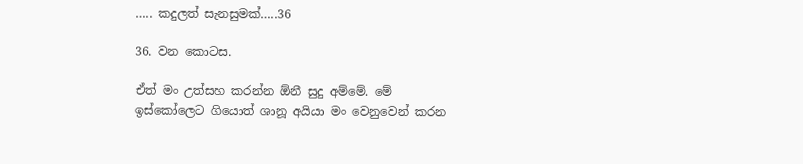….. කදුලත් සැනසුමක්…..36

36. වන කොටස.

ඒත් මං උත්සහ කරන්න ඕනී සුදු අම්මේ. මේ ඉස්කෝලෙට ගියොත් ශානූ අයියා මං වෙනුවෙන් කරන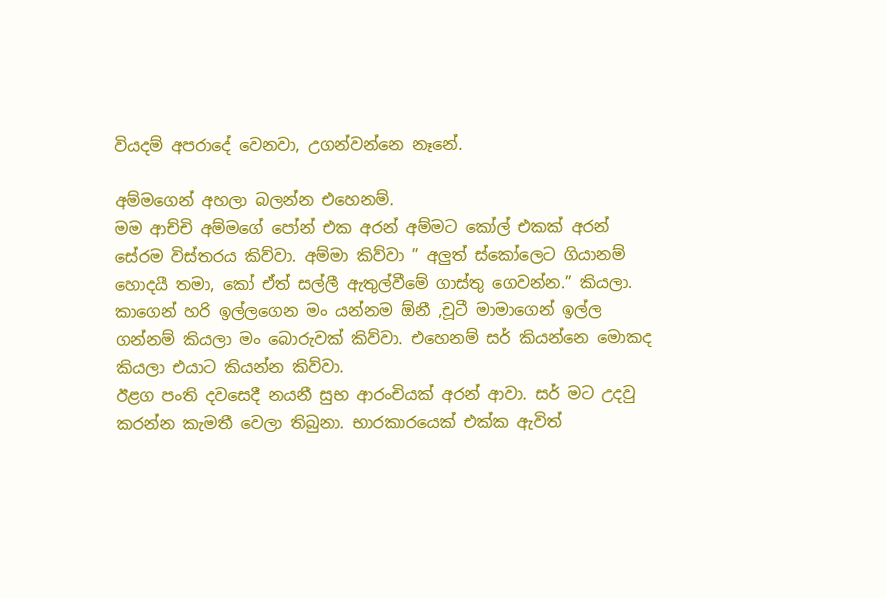වියදම් අපරාදේ වෙනවා, උගන්වන්නෙ නෑනේ.

අම්මගෙන් අහලා බලන්න එහෙනම්.
මම ආච්චි අම්මගේ පෝන් එක අරන් අම්මට කෝල් එකක් අරන් සේරම විස්තරය කිව්වා. අම්මා කිව්වා ” අලුත් ස්කෝලෙට ගියානම් හොදයී තමා, කෝ ඒත් සල්ලී ඇතුල්වීමේ ගාස්තු ගෙවන්න.” කියලා. කාගෙන් හරි ඉල්ලගෙන මං යන්නම ඕනී ,චූටී මාමාගෙන් ඉල්ල ගන්නම් කියලා මං බොරුවක් කිව්වා. එහෙනම් සර් කියන්නෙ මොකද කියලා එයාට කියන්න කිව්වා.
ඊළග පංති දවසෙදී නයනී සුභ ආරංචියක් අරන් ආවා. සර් මට උදවු කරන්න කැමතී වෙලා තිබුනා. භාරකාරයෙක් එක්ක ඇවිත්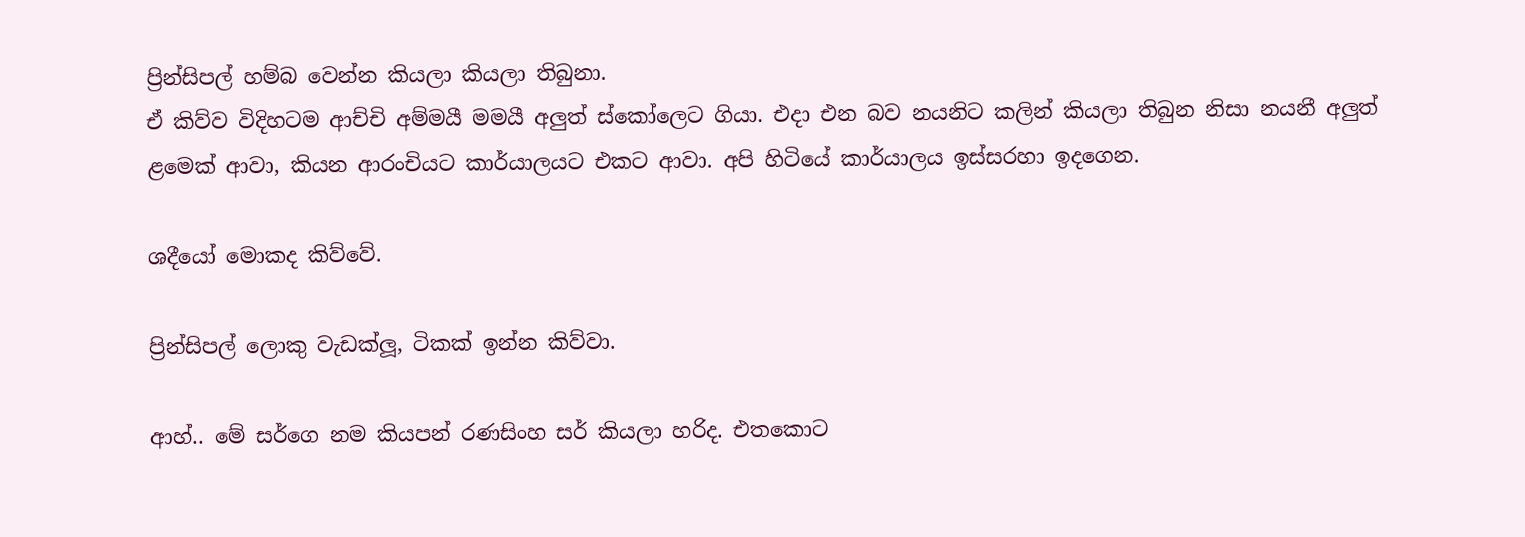ප්‍රින්සිපල් හම්බ වෙන්න කියලා කියලා තිබුනා.
ඒ කිව්ව විදිහටම ආච්චි අම්මයී මමයී අලුත් ස්කෝලෙට ගියා. එදා එන බව නයනිට කලින් කියලා තිබුන නිසා නයනී අලුත් ළමෙක් ආවා, කියන ආරංචියට කාර්යාලයට එකට ආවා. අපි හිටියේ කාර්යාලය ඉස්සරහා ඉදගෙන.

ශදීයෝ මොකද කිව්වේ.

ප්‍රින්සිපල් ලොකු වැඩක්ලූ, ටිකක් ඉන්න කිව්වා.

ආහ්.. මේ සර්ගෙ නම කියපන් රණසිංහ සර් කියලා හරිද. එතකොට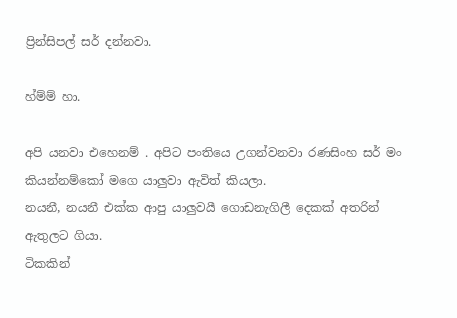ප්‍රින්සිපල් සර් දන්නවා.

හ්ම්ම් හා.

අපි යනවා එහෙනම් . අපිට පංතියෙ උගන්වනවා රණසිංහ සර් මං කියන්නම්කෝ මගෙ යාලුවා ඇවිත් කියලා.
නයනී, නයනී එක්ක ආපු යාලුවයී ගොඩනැගිලී දෙකක් අතරින් ඇතුලට ගියා.
ටිකකින්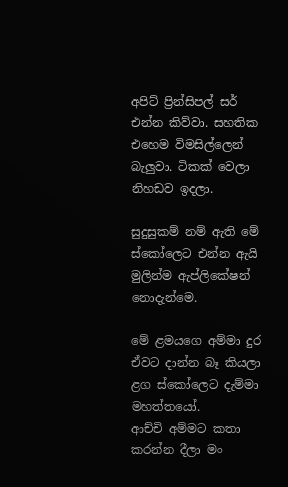අපිට් ප්‍රින්සිපල් සර් එන්න කිව්වා. සහතික එහෙම විමසිල්ලෙන් බැලුවා. ටිකක් වෙලා නිහඩව ඉදලා.

සුදුසුකම් නම් ඇති මේ ස්කෝලෙට එන්න ඇයි මුලින්ම ඇප්ලිකේෂන් නොදැන්මෙ.

මේ ළමයගෙ අම්මා දුර ඒවට දාන්න බෑ කියලා ළග ස්කෝලෙට දැම්මා මහත්තයෝ.
ආච්චි අම්මට කතා කරන්න දීලා මං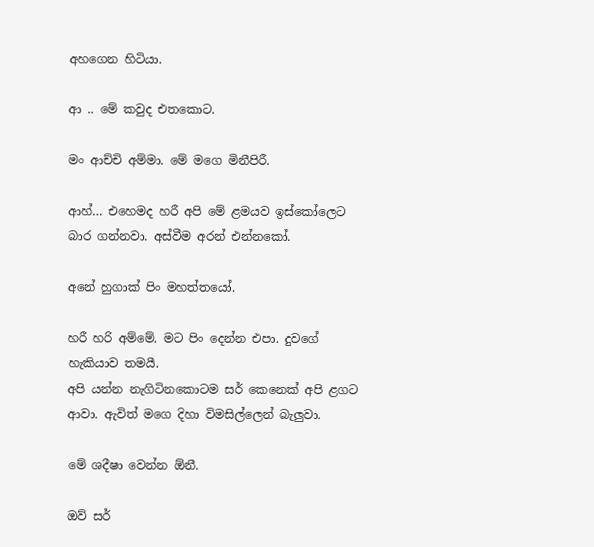අහගෙන හිටියා.

ආ .. මේ කවුද එතකොට.

මං ආච්චි අම්මා. මේ මගෙ මිනීපිරී.

ආහ්… එහෙමද හරී අපි මේ ළමයව ඉස්කෝලෙට බාර ගන්නවා. අස්වීම අරන් එන්නකෝ.

අනේ හුගාක් පිං මහත්තයෝ.

හරී හරි අම්මේ. මට පිං දෙන්න එපා. දුවගේ හැකියාව තමයී.
අපි යන්න නැගිටිනකොටම සර් කෙනෙක් අපි ළගට ආවා. ඇවිත් මගෙ දිහා විමසිල්ලෙන් බැලුවා.

මේ ශදීෂා වෙන්න ඕනී.

ඔව් සර්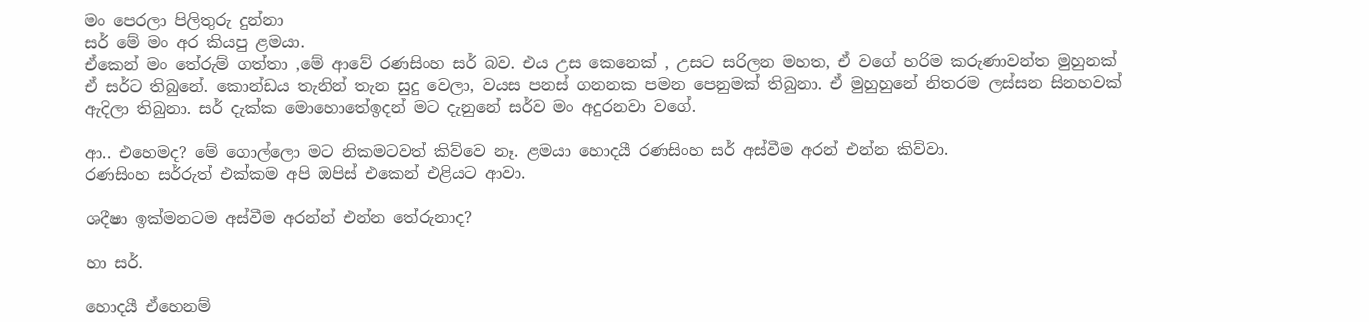මං පෙරලා පිලිතුරු දුන්නා
සර් මේ මං අර කියපු ළමයා.
ඒකෙන් මං තේරුම් ගත්තා ,මේ ආවේ රණසිංහ සර් බව. එය උස කෙනෙක් , උසට සරිලන මහත, ඒ වගේ හරිම කරුණාවන්ත මුහුනක් ඒ සර්ට තිබුනේ. කොන්ඩය තැනින් තැන සුදු වෙලා, වයස පනස් ගනනක පමන පෙනුමක් තිබුනා. ඒ මුහුහුනේ නිතරම ලස්සන සිනහවක් ඇදිලා තිබුනා. සර් දැක්ක මොහොතේඉදන් මට දැනුනේ සර්ව මං අදුරනවා වගේ.

ආ.. එහෙමද? මේ ගොල්ලො මට නිකමටවත් කිව්වෙ නෑ. ළමයා හොදයී රණසිංහ සර් අස්වීම අරන් එන්න කිව්වා.
රණසිංහ සර්රුත් එක්කම අපි ඔපිස් එකෙන් එළියට ආවා.

ශදීෂා ඉක්මනටම අස්වීම අරන්න් එන්න තේරුනාද?

හා සර්.

හොදයී ඒහෙනම්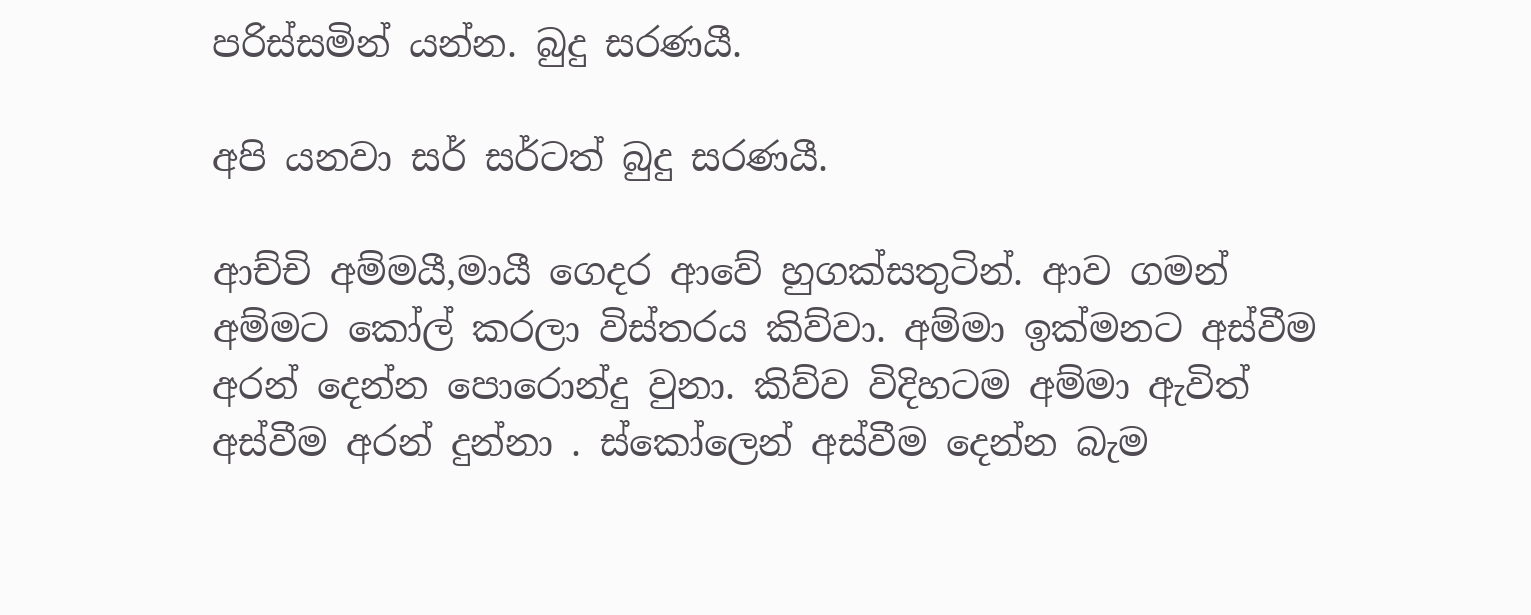පරිස්සමින් යන්න. බුදු සරණයී.

අපි යනවා සර් සර්ටත් බුදු සරණයී.

ආච්චි අම්මයී,මායී ගෙදර ආවේ හුගක්සතුටින්. ආව ගමන් අම්මට කෝල් කරලා විස්තරය කිව්වා. අම්මා ඉක්මනට අස්වීම අරන් දෙන්න පොරොන්දු වුනා. කිව්ව විදිහටම අම්මා ඇවිත් අස්වීම අරන් දුන්නා . ස්කෝලෙන් අස්වීම දෙන්න බැම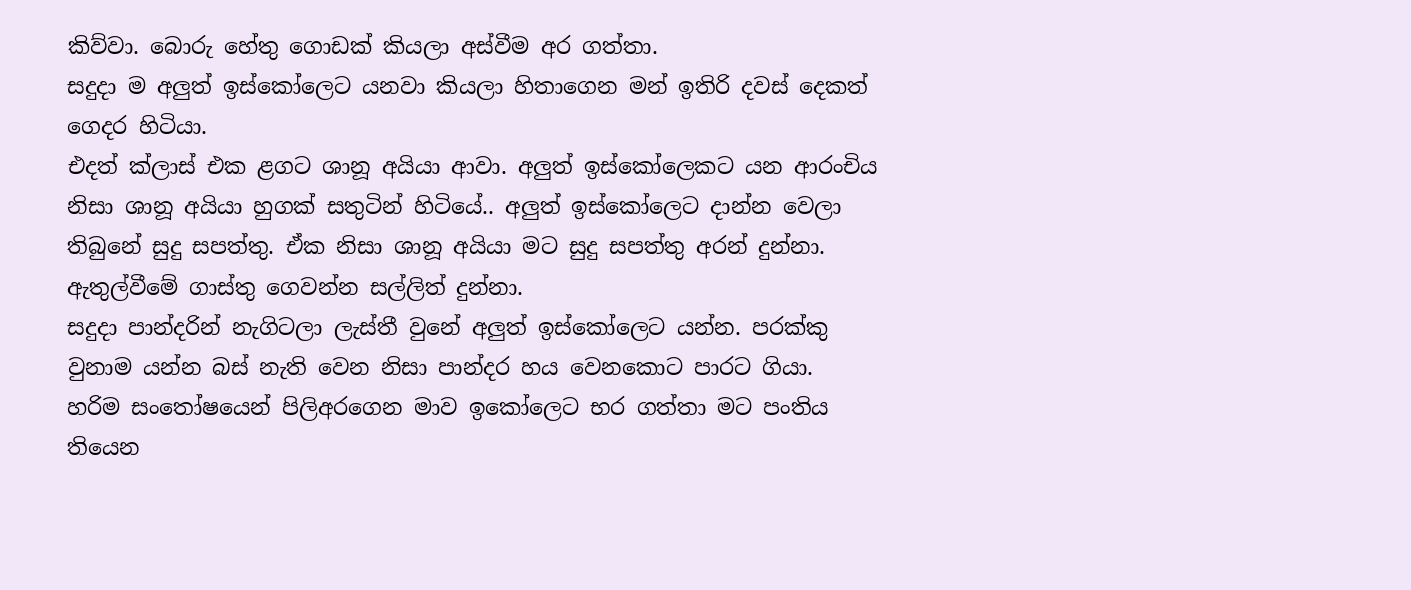කිව්වා. බොරු හේතු ගොඩක් කියලා අස්වීම අර ගත්තා.
සදුදා ම අලුත් ඉස්කෝලෙට යනවා කියලා හිතාගෙන මන් ඉතිරි දවස් දෙකත් ගෙදර හිටියා.
එදත් ක්ලාස් එක ළගට ශානූ අයියා ආවා. අලුත් ඉස්කෝලෙකට යන ආරංචිය නිසා ශානූ අයියා හුගක් සතුටින් හිටියේ.. අලුත් ඉස්කෝලෙට දාන්න වෙලා තිබුනේ සුදු සපත්තු. ඒක නිසා ශානූ අයියා මට සුදු සපත්තු අරන් දුන්නා. ඇතුල්වීමේ ගාස්තු ගෙවන්න සල්ලිත් දුන්නා.
සදුදා පාන්දරින් නැගිටලා ලැස්තී වුනේ අලුත් ඉස්කෝලෙට යන්න. පරක්කු වුනාම යන්න බස් නැති වෙන නිසා පාන්දර හය වෙනකොට පාරට ගියා.
හරිම සංතෝෂයෙන් පිලිඅරගෙන මාව ඉකෝලෙට භර ගත්තා මට පංතිය තියෙන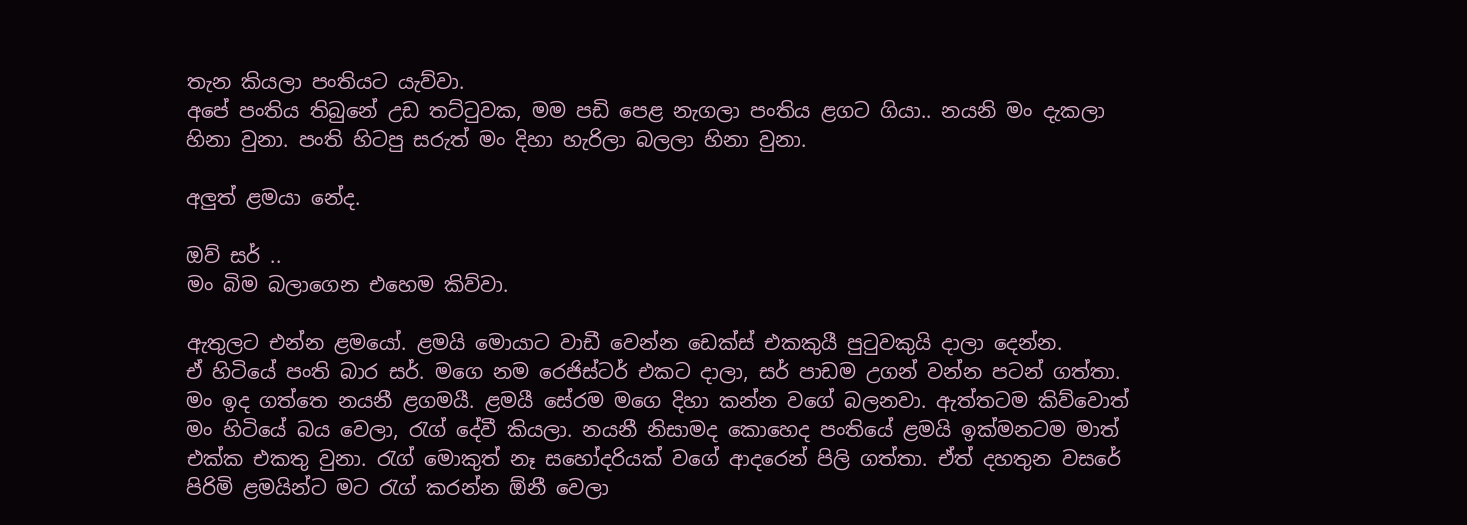තැන කියලා පංතියට යැව්වා.
අපේ පංතිය තිබුනේ උඩ තට්ටුවක, මම පඩි පෙළ නැගලා පංතිය ළගට ගියා.. නයනි මං දැකලා හිනා වුනා. පංති හිටපු සරුත් මං දිහා හැරිලා බලලා හිනා වුනා.

අලුත් ළමයා නේද.

ඔව් සර් ..
මං බිම බලාගෙන එහෙම කිව්වා.

ඇතුලට එන්න ළමයෝ. ළමයි මොයාට වාඩී වෙන්න ඩෙක්ස් එකකුයී පුටුවකුයි දාලා දෙන්න.
ඒ හිටියේ පංති බාර සර්. මගෙ නම රෙජිස්ටර් එකට දාලා, සර් පාඩම උගන් වන්න පටන් ගත්තා. මං ඉද ගත්තෙ නයනී ළගමයී. ළමයී සේරම මගෙ දිහා කන්න වගේ බලනවා. ඇත්තටම කිව්වොත් මං හිටියේ බය වෙලා, රැග් දේවී කියලා. නයනී නිසාමද කොහෙද පංතියේ ළමයි ඉක්මනටම මාත් එක්ක එකතු වුනා. රැග් මොකුත් නෑ සහෝදරියක් වගේ ආදරෙන් පිලි ගත්තා. ඒත් දහතුන වසරේ පිරිමි ළමයින්ට මට රැග් කරන්න ඕනී වෙලා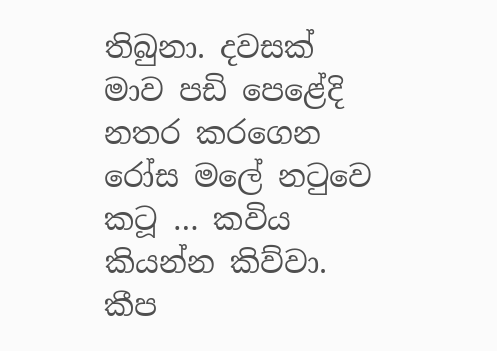තිබුනා. දවසක් මාව පඩි පෙළේදි නතර කරගෙන රෝස මලේ නටුවෙ කටූ … කවිය කියන්න කිව්වා. කීප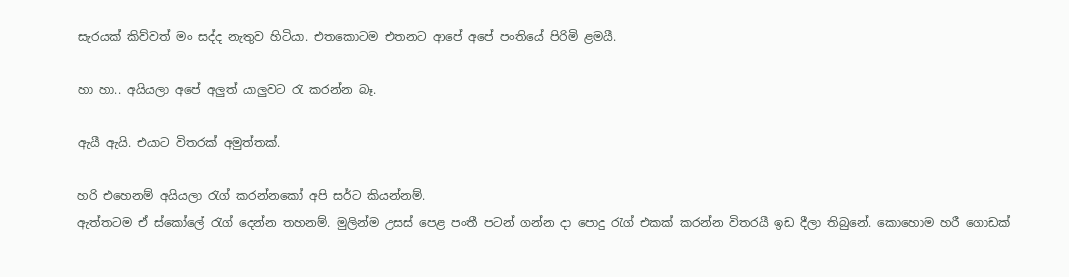සැරයක් කිව්වත් මං සද්ද නැතුව හිටියා. එතකොටම එතනට ආපේ අපේ පංතියේ පිරිමි ළමයී.

හා හා.. අයියලා අපේ අලුත් යාලුවට රැ කරන්න බෑ.

ඇයී ඇයි. එයාට විතරක් අමුත්තක්.

හරි එහෙනම් අයියලා රැග් කරන්නකෝ අපි සර්ට කියන්නම්.
ඇත්තටම ඒ ස්කෝලේ රැග් දෙන්න තහනම්. මුලින්ම උසස් පෙළ පංතී පටන් ගන්න දා පොදු රැග් එකක් කරන්න විතරයී ඉඩ දීලා තිබුනේ. කොහොම හරී ගොඩක්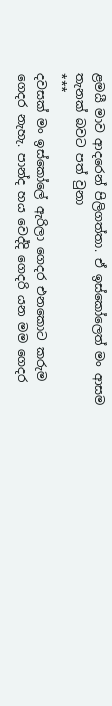ළමයී මාව ආදරෙන් පිලිගත්තා. ඒ ඉස්කෝලෙත් මං ආසම තැනක් බවට පත් වුනා
***
දවසක් මං ඉස්කෝලේ ඇරිලා ගෙදර එනකොට කරුම ගෙදර නැහැ. පාන්ද හය වෙද්දි ගෙදරි යන මම ගෙදර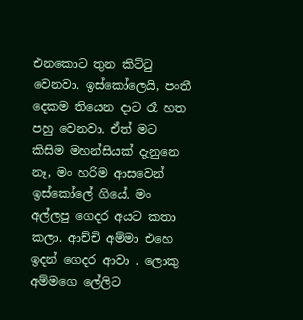එනකොට තුන කිට්ටු වෙනවා. ඉස්කෝලෙයි, පංතී දෙකම තියෙන දාට රෑ හත පහු වෙනවා. ඒත් මට කිසිම මහන්සියක් දැනුනෙ නෑ, මං හරිම ආසවෙන් ඉස්කෝලේ ගියේ. මං අල්ලපු ගෙදර අයට කතා කලා. ආච්චි අම්මා එහෙ ඉදන් ගෙදර ආවා . ලොකු අම්මගෙ ලේලිට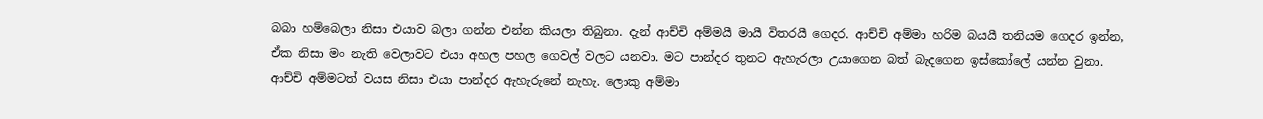බබා හම්බෙලා නිසා එයාව බලා ගන්න එන්න කියලා තිබුනා. දැන් ආච්චි අම්මයී මායී විතරයී ගෙදර. ආච්චි අම්මා හරිම බයයී තනියම ගෙදර ඉන්න, ඒක නිසා මං නැති වෙලාවට එයා අහල පහල ගෙවල් වලට යනවා. මට පාන්දර තුනට ඇහැරලා උයාගෙන බත් බැදගෙන ඉස්කෝලේ යන්න වුනා. ආච්චි අම්මටත් වයස නිසා එයා පාන්දර ඇහැරුනේ නැහැ. ලොකු අම්මා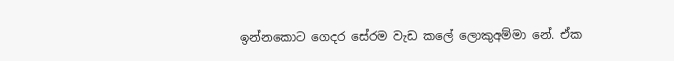ඉන්නකොට ගෙදර සේරම වැඩ කලේ ලොකුඅම්මා නේ. ඒක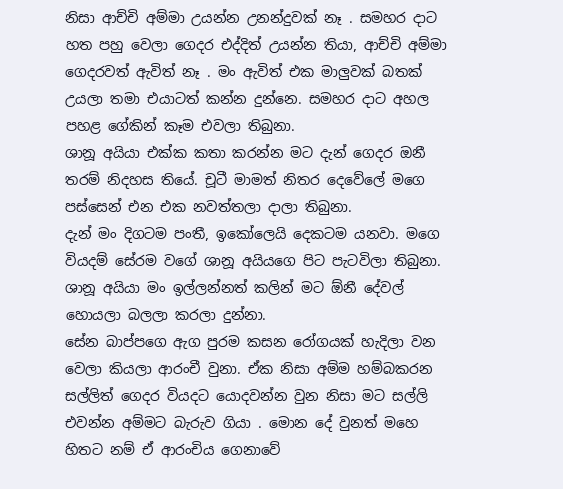නිසා ආච්චි අම්මා උයන්න උනන්දුවක් නෑ . සමහර දාට හත පහු වෙලා ගෙදර එද්දිත් උයන්න තියා, ආච්චි අම්මා ගෙදරවත් ඇවිත් නෑ . මං ඇවිත් එක මාලුවක් බතක් උයලා තමා එයාටත් කන්න දුන්නෙ. සමහර දාට අහල පහළ ගේකින් කෑම එවලා තිබුනා.
ශානූ අයියා එක්ක කතා කරන්න මට දැන් ගෙදර ඔනී තරම් නිදහස තියේ. චූටී මාමත් නිතර දෙවේලේ මගෙ පස්සෙන් එන එක නවත්තලා දාලා තිබුනා.
දැන් මං දිගටම පංතී, ඉකෝලෙයි දෙකටම යනවා. මගෙ වියදම් සේරම වගේ ශානූ අයියගෙ පිට පැටවිලා තිබුනා. ශානූ අයියා මං ඉල්ලන්නත් කලින් මට ඕනී දේවල් හොයලා බලලා කරලා දුන්නා.
සේන බාප්පගෙ ඇග පුරම කසන රෝගයක් හැදිලා වන වෙලා කියලා ආරංචී වුනා. ඒක නිසා අම්ම හම්බකරන සල්ලිත් ගෙදර වියදට යොදවන්න වුන නිසා මට සල්ලි එවන්න අම්මට බැරුව ගියා . මොන දේ වුනත් මහෙ හිතට නම් ඒ ආරංචිය ගෙනාවේ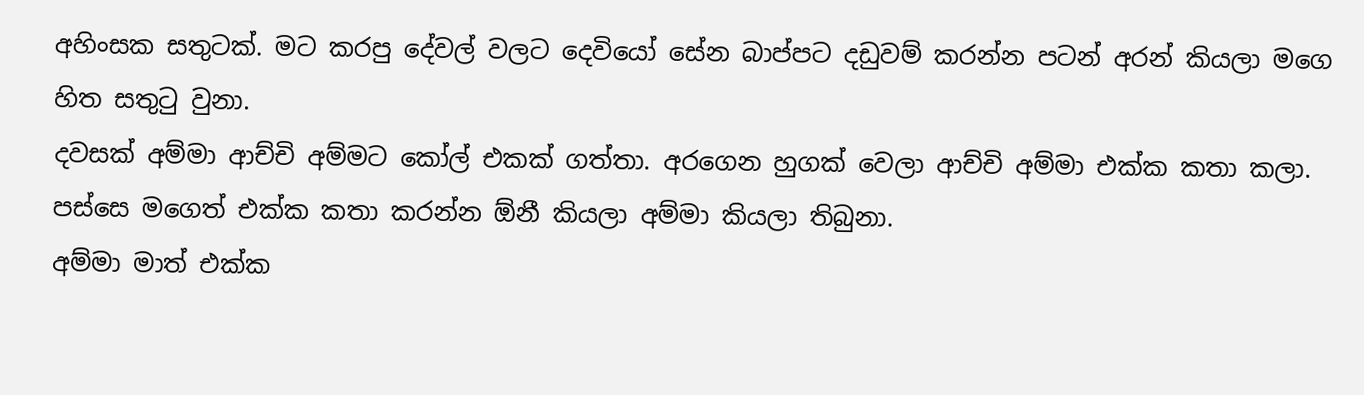අහිංසක සතුටක්. මට කරපු දේවල් වලට දෙවියෝ සේන බාප්පට දඩුවම් කරන්න පටන් අරන් කියලා මගෙ හිත සතුටු වුනා.
දවසක් අම්මා ආච්චි අම්මට කෝල් එකක් ගත්තා. අරගෙන හුගක් වෙලා ආච්චි අම්මා එක්ක කතා කලා. පස්සෙ මගෙත් එක්ක කතා කරන්න ඕනී කියලා අම්මා කියලා තිබුනා.
අම්මා මාත් එක්ක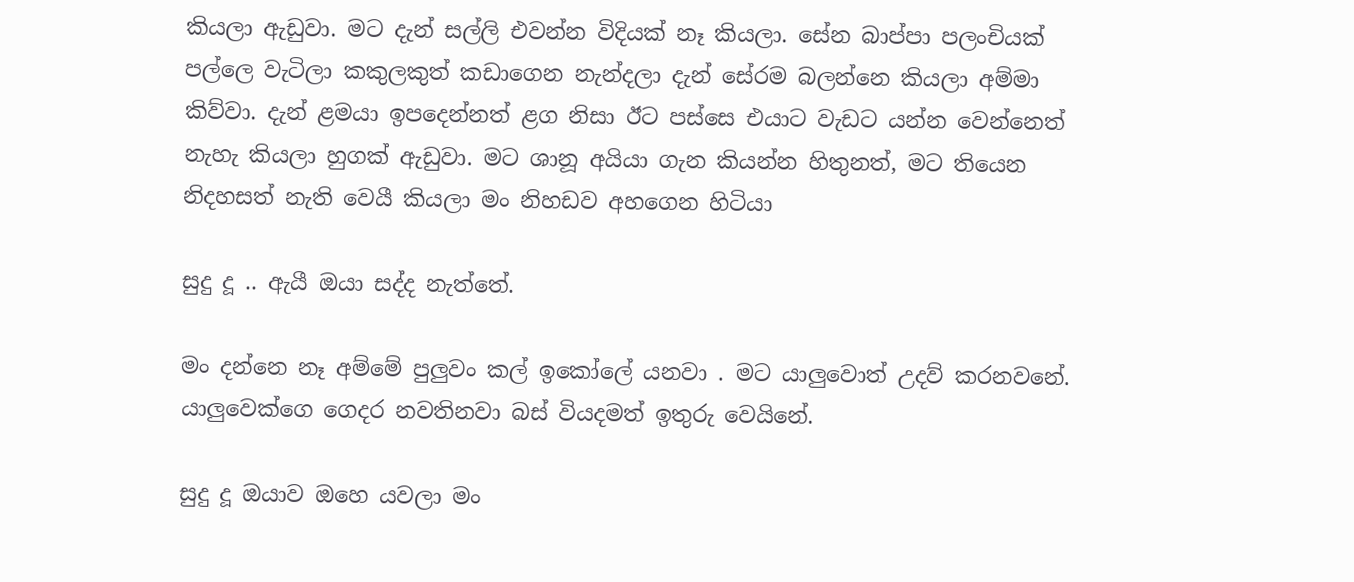කියලා ඇඩුවා. මට දැන් සල්ලි එවන්න විදියක් නෑ කියලා. සේන බාප්පා පලංචියක් පල්ලෙ වැටිලා කකුලකුත් කඩාගෙන නැන්දලා දැන් සේරම බලන්නෙ කියලා අම්මා කිව්වා. දැන් ළමයා ඉපදෙන්නත් ළග නිසා ඊට පස්සෙ එයාට වැඩට යන්න වෙන්නෙත් නැහැ කියලා හුගක් ඇඩුවා. මට ශානූ අයියා ගැන කියන්න හිතුනත්, මට තියෙන නිදහසත් නැති වෙයී කියලා මං නිහඩව අහගෙන හිටියා

සුදු දූ .. ඇයී ඔයා සද්ද නැත්තේ.

මං දන්නෙ නෑ අම්මේ පුලුවං කල් ඉකෝලේ යනවා . මට යාලුවොත් උදව් කරනවනේ. යාලුවෙක්ගෙ ගෙදර නවතිනවා බස් වියදමත් ඉතුරු වෙයිනේ.

සුදු දූ ඔයාව ඔහෙ යවලා මං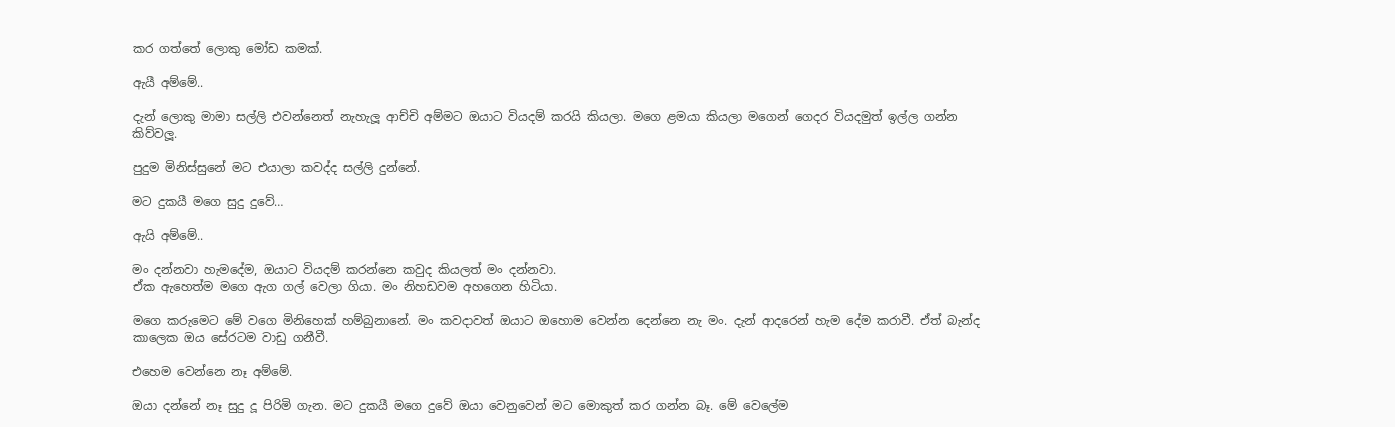කර ගත්තේ ලොකු මෝඩ කමක්.

ඇයී අම්මේ..

දැන් ලොකු මාමා සල්ලි එවන්නෙත් නැහැලූ ආච්චි අම්මට ඔයාට වියදම් කරයි කියලා. මගෙ ළමයා කියලා මගෙන් ගෙදර වියදමුත් ඉල්ල ගන්න කිව්වලූ.

පුදුම මිනිස්සුනේ මට එයාලා කවද්ද සල්ලි දුන්නේ.

මට දුකයී මගෙ සුදු දුවේ…

ඇයි අම්මේ..

මං දන්නවා හැමදේම, ඔයාට වියදම් කරන්නෙ කවුද කියලත් මං දන්නවා.
ඒක ඇහෙත්ම මගෙ ඇග ගල් වෙලා ගියා. මං නිහඩවම අහගෙන හිටියා.

මගෙ කරුමෙට මේ වගෙ මිනිහෙක් හම්බුනානේ. මං කවදාවත් ඔයාට ඔහොම වෙන්න දෙන්නෙ නැ මං. දැන් ආදරෙන් හැම දේම කරාවී. ඒත් බැන්ද කාලෙක ඔය සේරටම වාඩු ගනීවී.

එහෙම වෙන්නෙ නෑ අම්මේ.

ඔයා දන්නේ නෑ සුදු දූ පිරිමි ගැන. මට දුකයී මගෙ දුවේ ඔයා වෙනුවෙන් මට මොකුත් කර ගන්න බෑ. මේ වෙලේම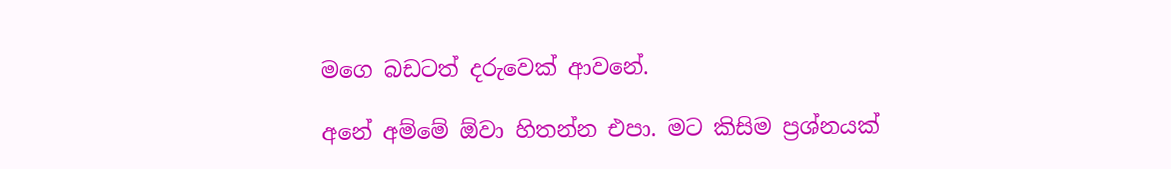මගෙ බඩටත් දරුවෙක් ආවනේ.

අනේ අම්මේ ඕවා හිතන්න එපා. මට කිසිම ප්‍රශ්නයක්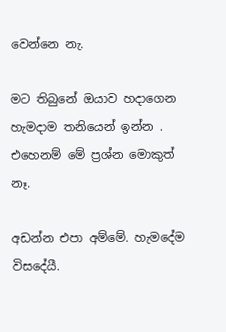වෙන්නෙ නැ.

මට තිබුනේ ඔයාව හදාගෙන හැමදාම තනියෙන් ඉන්න . එහෙනම් මේ ප්‍රශ්න මොකුත් නෑ.

අඩන්න එපා අම්මේ. හැමදේම විසදේයී.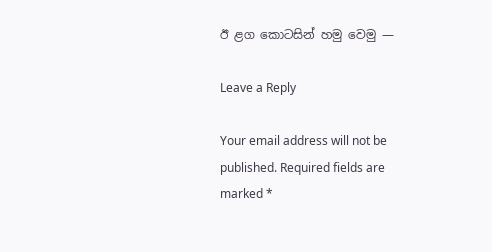ඊ ළග කොටසින් හමු වෙමු —

Leave a Reply

Your email address will not be published. Required fields are marked *